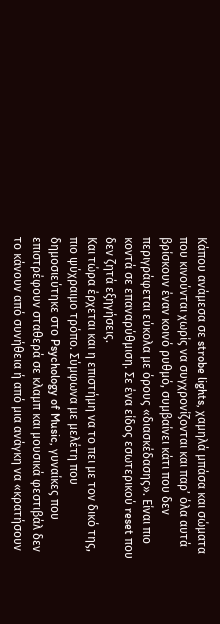Κάπου ανάμεσα σε strobe lights, χαμηλά μπάσα και σώματα που κινούνται χωρίς να συγχρονίζονται και παρ’ όλα αυτά βρίσκουν έναν κοινό ρυθμό, συμβαίνει κάτι που δεν περιγράφεται εύκολα με όρους «διασκέδασης». Είναι πιο κοντά σε επαναρύθμιση. Σε ένα είδος εσωτερικού reset που δεν ζητά εξηγήσεις.
Και τώρα έρχεται και η επιστήμη να το πει με τον δικό της, πιο ψύχραιμο τρόπο. Σύμφωνα με μελέτη που δημοσιεύτηκε στο Psychology of Music, γυναίκες που επιστρέφουν σταθερά σε κλαμπ και μουσικά φεστιβάλ δεν το κάνουν από συνήθεια ή από μια ανάγκη να «κρατήσουν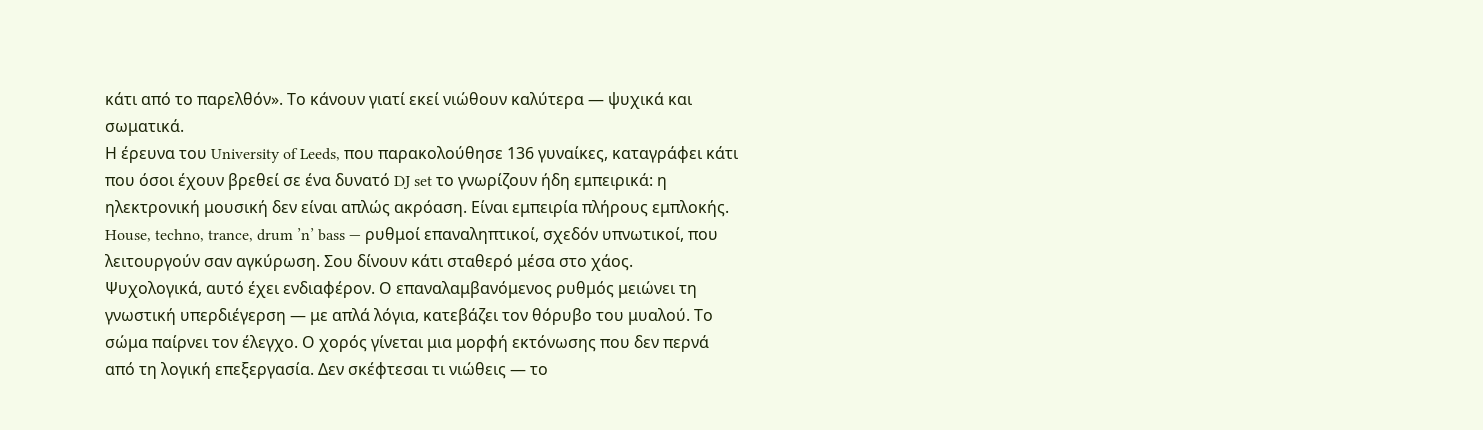κάτι από το παρελθόν». Το κάνουν γιατί εκεί νιώθουν καλύτερα — ψυχικά και σωματικά.
Η έρευνα του University of Leeds, που παρακολούθησε 136 γυναίκες, καταγράφει κάτι που όσοι έχουν βρεθεί σε ένα δυνατό DJ set το γνωρίζουν ήδη εμπειρικά: η ηλεκτρονική μουσική δεν είναι απλώς ακρόαση. Είναι εμπειρία πλήρους εμπλοκής. House, techno, trance, drum ’n’ bass — ρυθμοί επαναληπτικοί, σχεδόν υπνωτικοί, που λειτουργούν σαν αγκύρωση. Σου δίνουν κάτι σταθερό μέσα στο χάος.
Ψυχολογικά, αυτό έχει ενδιαφέρον. Ο επαναλαμβανόμενος ρυθμός μειώνει τη γνωστική υπερδιέγερση — με απλά λόγια, κατεβάζει τον θόρυβο του μυαλού. Το σώμα παίρνει τον έλεγχο. Ο χορός γίνεται μια μορφή εκτόνωσης που δεν περνά από τη λογική επεξεργασία. Δεν σκέφτεσαι τι νιώθεις — το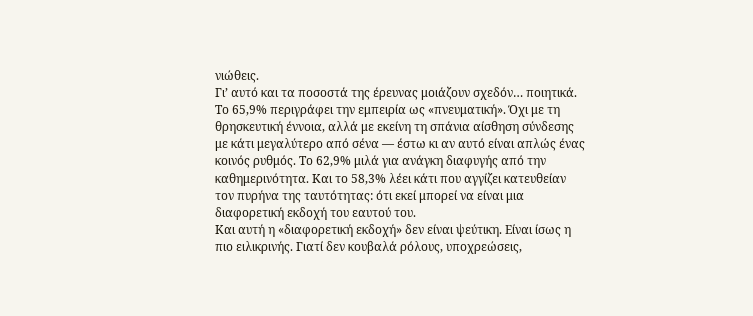νιώθεις.
Γι’ αυτό και τα ποσοστά της έρευνας μοιάζουν σχεδόν… ποιητικά. Το 65,9% περιγράφει την εμπειρία ως «πνευματική». Όχι με τη θρησκευτική έννοια, αλλά με εκείνη τη σπάνια αίσθηση σύνδεσης με κάτι μεγαλύτερο από σένα — έστω κι αν αυτό είναι απλώς ένας κοινός ρυθμός. Το 62,9% μιλά για ανάγκη διαφυγής από την καθημερινότητα. Και το 58,3% λέει κάτι που αγγίζει κατευθείαν τον πυρήνα της ταυτότητας: ότι εκεί μπορεί να είναι μια διαφορετική εκδοχή του εαυτού του.
Και αυτή η «διαφορετική εκδοχή» δεν είναι ψεύτικη. Είναι ίσως η πιο ειλικρινής. Γιατί δεν κουβαλά ρόλους, υποχρεώσεις,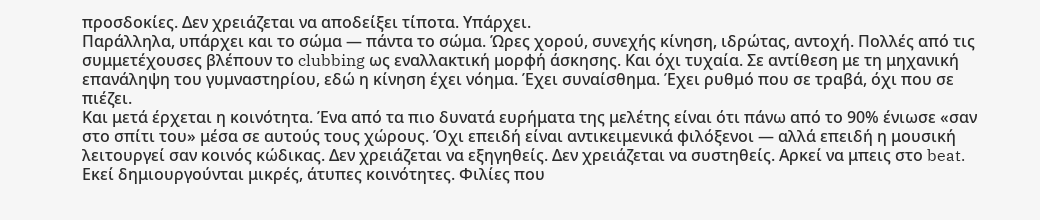προσδοκίες. Δεν χρειάζεται να αποδείξει τίποτα. Υπάρχει.
Παράλληλα, υπάρχει και το σώμα — πάντα το σώμα. Ώρες χορού, συνεχής κίνηση, ιδρώτας, αντοχή. Πολλές από τις συμμετέχουσες βλέπουν το clubbing ως εναλλακτική μορφή άσκησης. Και όχι τυχαία. Σε αντίθεση με τη μηχανική επανάληψη του γυμναστηρίου, εδώ η κίνηση έχει νόημα. Έχει συναίσθημα. Έχει ρυθμό που σε τραβά, όχι που σε πιέζει.
Και μετά έρχεται η κοινότητα. Ένα από τα πιο δυνατά ευρήματα της μελέτης είναι ότι πάνω από το 90% ένιωσε «σαν στο σπίτι του» μέσα σε αυτούς τους χώρους. Όχι επειδή είναι αντικειμενικά φιλόξενοι — αλλά επειδή η μουσική λειτουργεί σαν κοινός κώδικας. Δεν χρειάζεται να εξηγηθείς. Δεν χρειάζεται να συστηθείς. Αρκεί να μπεις στο beat.
Εκεί δημιουργούνται μικρές, άτυπες κοινότητες. Φιλίες που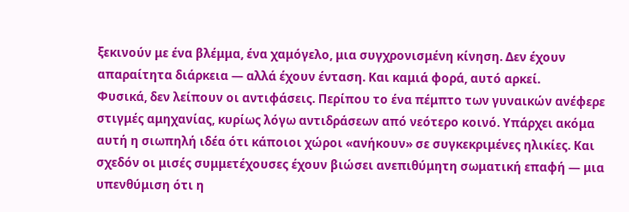ξεκινούν με ένα βλέμμα, ένα χαμόγελο, μια συγχρονισμένη κίνηση. Δεν έχουν απαραίτητα διάρκεια — αλλά έχουν ένταση. Και καμιά φορά, αυτό αρκεί.
Φυσικά, δεν λείπουν οι αντιφάσεις. Περίπου το ένα πέμπτο των γυναικών ανέφερε στιγμές αμηχανίας, κυρίως λόγω αντιδράσεων από νεότερο κοινό. Υπάρχει ακόμα αυτή η σιωπηλή ιδέα ότι κάποιοι χώροι «ανήκουν» σε συγκεκριμένες ηλικίες. Και σχεδόν οι μισές συμμετέχουσες έχουν βιώσει ανεπιθύμητη σωματική επαφή — μια υπενθύμιση ότι η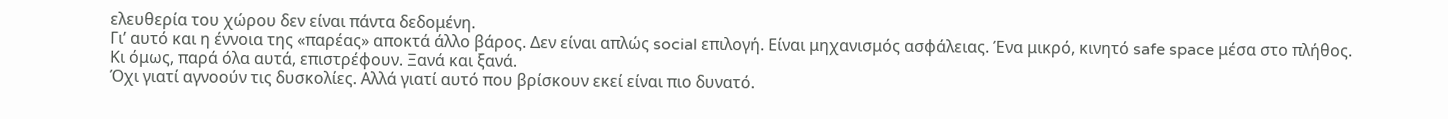ελευθερία του χώρου δεν είναι πάντα δεδομένη.
Γι’ αυτό και η έννοια της «παρέας» αποκτά άλλο βάρος. Δεν είναι απλώς social επιλογή. Είναι μηχανισμός ασφάλειας. Ένα μικρό, κινητό safe space μέσα στο πλήθος.
Κι όμως, παρά όλα αυτά, επιστρέφουν. Ξανά και ξανά.
Όχι γιατί αγνοούν τις δυσκολίες. Αλλά γιατί αυτό που βρίσκουν εκεί είναι πιο δυνατό.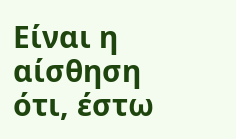Είναι η αίσθηση ότι, έστω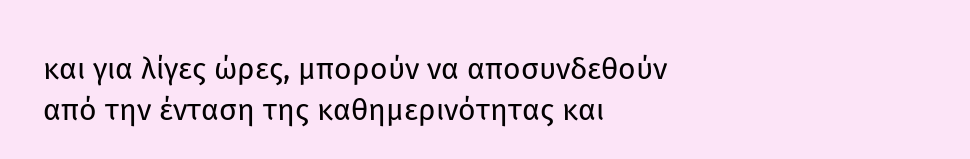και για λίγες ώρες, μπορούν να αποσυνδεθούν από την ένταση της καθημερινότητας και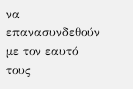να επανασυνδεθούν με τον εαυτό τους